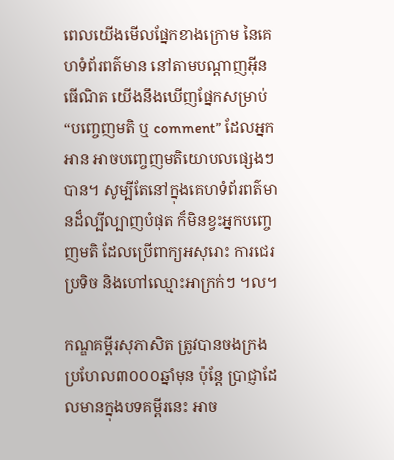ពេលយើងមើលផ្នែកខាងក្រោម នៃគេហទំព័រពត៌មាន នៅតាមបណ្តាញអ៊ីនធើណិត យើងនឹងឃើញផ្នែកសម្រាប់ “បញ្ចេញមតិ ឬ comment” ដែលអ្នកអាន អាចបញ្ចេញមតិយោបលផ្សេងៗបាន។ សូម្បីតែនៅក្នុងគេហទំព័រពត៌មានដ៏ល្បីល្បាញបំផុត ក៏មិនខ្វះអ្នកបញ្ចេញមតិ ដែលប្រើពាក្យអសុរោះ ការជេរប្រទិច និងហៅឈ្មោះអាក្រក់ៗ ។ល។

កណ្ឌគម្ពីរសុភាសិត ត្រូវបានចងក្រងប្រហែល៣០០០ឆ្នាំមុន ប៉ុន្តែ ប្រាជ្ញាដែលមានក្នុងបទគម្ពីរនេះ អាច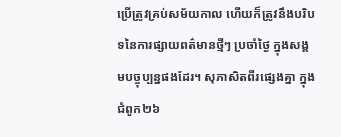ប្រើត្រូវគ្រប់សម័យកាល ហើយក៏ត្រូវនឹងបរិបទនៃការផ្សាយពត៌មានថ្មីៗ ប្រចាំថ្ងៃ ក្នុងសង្គមបច្ចុប្បន្នផងដែរ។ សុភាសិតពីរផ្សេងគ្នា ក្នុងជំពូក២៦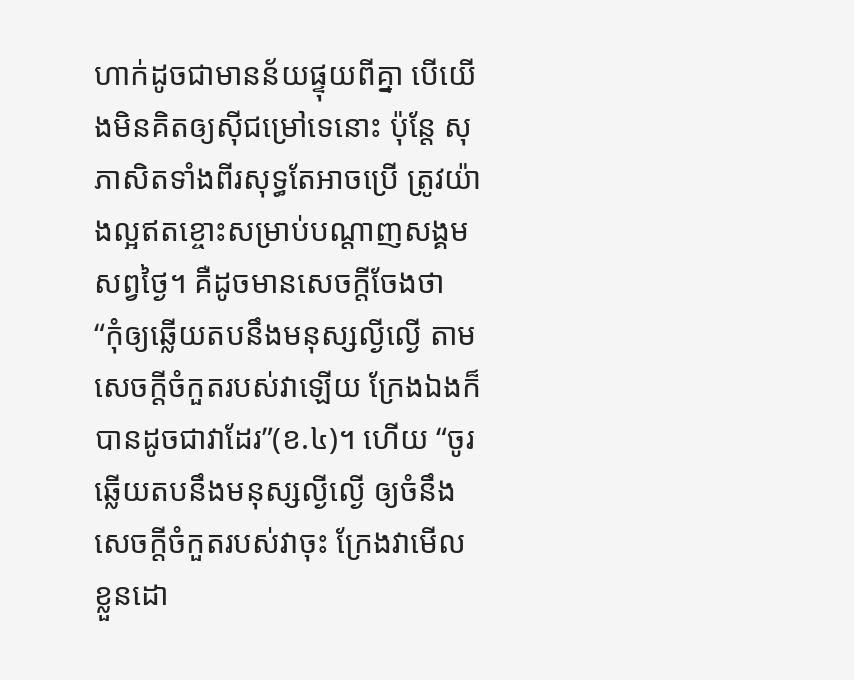ហាក់ដូចជាមានន័យផ្ទុយពីគ្នា បើយើងមិនគិតឲ្យស៊ីជម្រៅទេនោះ ប៉ុន្តែ សុភាសិតទាំងពីរសុទ្ធតែអាចប្រើ ត្រូវយ៉ាងល្អឥតខ្ចោះសម្រាប់បណ្តាញសង្គមសព្វថ្ងៃ។ គឺដូចមានសេចក្តីចែងថា “កុំឲ្យឆ្លើយតបនឹងមនុស្សល្ងីល្ងើ តាមសេចក្តីចំកួតរបស់វាឡើយ ក្រែងឯងក៏បានដូចជាវាដែរ”(ខ.៤)។ ហើយ “ចូរឆ្លើយតបនឹងមនុស្សល្ងីល្ងើ ឲ្យចំនឹងសេចក្តីចំកួតរបស់វាចុះ ក្រែងវាមើលខ្លួនដោ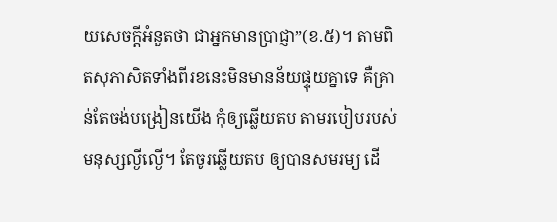យសេចក្តីអំនួតថា ជាអ្នកមានប្រាជ្ញា”(ខ.៥)។ តាមពិតសុភាសិតទាំងពីរខនេះមិនមានន័យផ្ទុយគ្នាទេ គឺគ្រាន់តែចង់បង្រៀនយើង កុំឲ្យឆ្លើយតប តាមរបៀបរបស់មនុស្សល្ងីល្ងើ។ តែចូរឆ្លើយតប ឲ្យបានសមរម្យ ដើ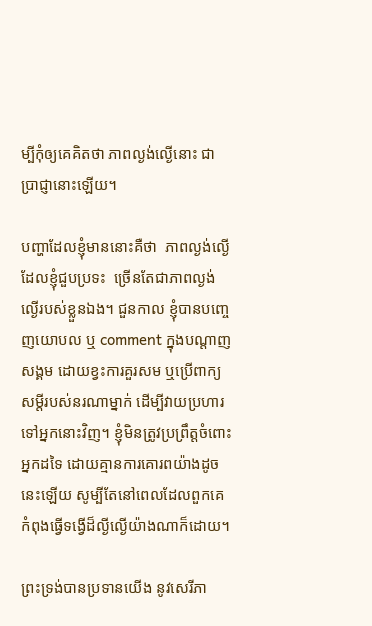ម្បីកុំឲ្យគេគិតថា ភាពល្ងង់ល្ងើនោះ ជាប្រាជ្ញានោះឡើយ។

បញ្ហាដែលខ្ញុំមាននោះគឺថា  ភាពល្ងង់ល្ងើដែលខ្ញុំជួបប្រទះ  ច្រើនតែជាភាពល្ងង់ល្ងើរបស់ខ្លួនឯង។ ជួនកាល ខ្ញុំបានបញ្ចេញយោបល ឬ comment ក្នុងបណ្តាញសង្គម ដោយខ្វះការគួរសម ឬប្រើពាក្យសម្តីរបស់នរណាម្នាក់ ដើម្បីវាយប្រហារទៅអ្នកនោះវិញ។ ខ្ញុំមិនត្រូវប្រព្រឹត្តចំពោះអ្នកដទៃ ដោយគ្មានការគោរពយ៉ាងដូចនេះឡើយ សូម្បីតែនៅពេលដែលពួកគេ កំពុងធ្វើទង្វើដ៏ល្ងីល្ងើយ៉ាងណាក៏ដោយ។

ព្រះទ្រង់បានប្រទានយើង នូវសេរីភា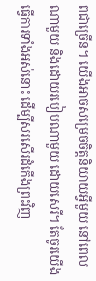ពជាច្រើន។ យើងអាចសម្រេចចិត្តនិយាយអ្វីមួយ នៅពេលណាមួយ និងដោយរបៀបណាមួយ ដោយសេរី។ តែចូរយើងធ្វើការទាំងអស់នោះ ដើម្បីសរសើរដំកើងព្រះវិញ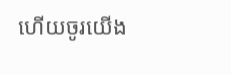ហើយចូរយើង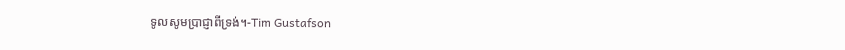ទូលសូមប្រាជ្ញាពីទ្រង់។-Tim Gustafson